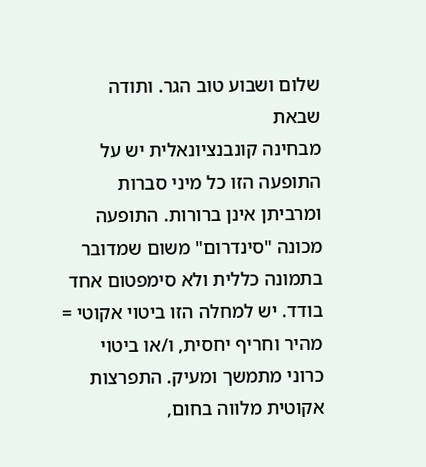שלום ושבוע טוב הגר. ותודה שבאת
מבחינה קונבנציונאלית יש על התופעה הזו כל מיני סברות ומרביתן אינן ברורות. התופעה מכונה "סינדרום" משום שמדובר בתמונה כללית ולא סימפטום אחד בודד. יש למחלה הזו ביטוי אקוטי = מהיר וחריף יחסית, ו/או ביטוי כרוני מתמשך ומעיק. התפרצות אקוטית מלווה בחום,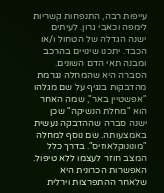עייפות רבה, התנפחות קשריות לימפה וכאבי גרון. לעיתים ישנה הגדלה של הטחול ו/או הכבד. יתכנו שינויים בהרכב ומבנה תאי הדם השונים. הסברה היא שהמחלה נגרמת מהדבקות בנגיף על שם מגלהו "אפשטיין באר", שמה האחר הוא "מחלת הנשיקה" שכן ישנה סברה שההדבקה נעשית באמצעותה. שם נוסף למחלה "מונונוקלאוזיס". בדרך כלל המצב חוזר לעצמו ללא טיפול. האפשרות הכרונית היא שלאחר ההתפרצות וירלית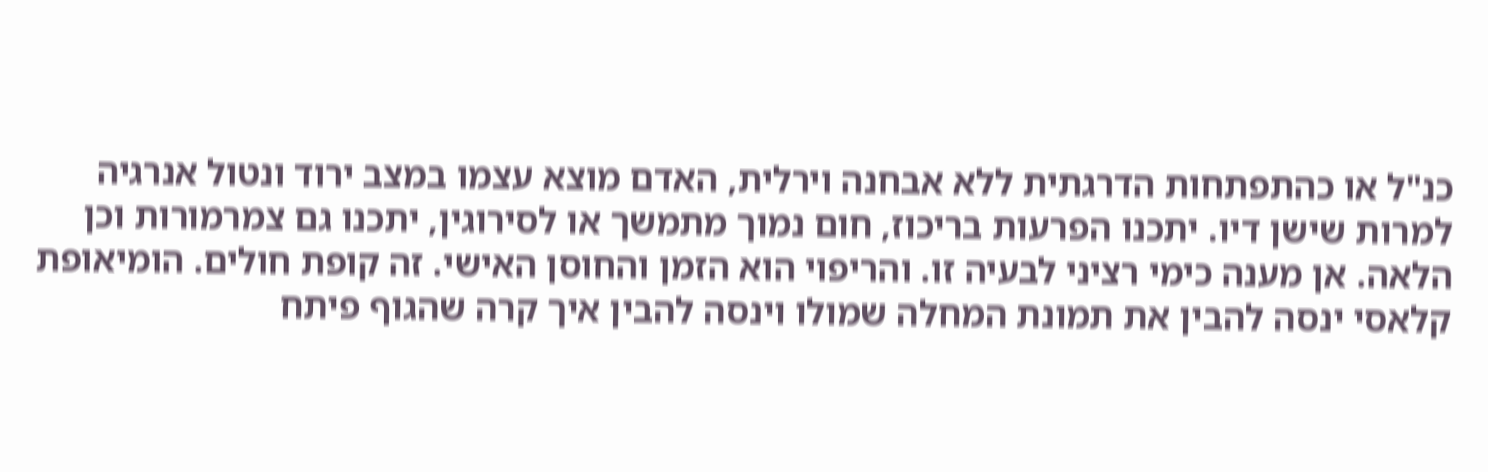כנ"ל או כהתפתחות הדרגתית ללא אבחנה וירלית, האדם מוצא עצמו במצב ירוד ונטול אנרגיה למרות שישן דיו. יתכנו הפרעות בריכוז, חום נמוך מתמשך או לסירוגין, יתכנו גם צמרמורות וכן הלאה. אן מענה כימי רציני לבעיה זו. והריפוי הוא הזמן והחוסן האישי. זה קופת חולים. הומיאופת קלאסי ינסה להבין את תמונת המחלה שמולו וינסה להבין איך קרה שהגוף פיתח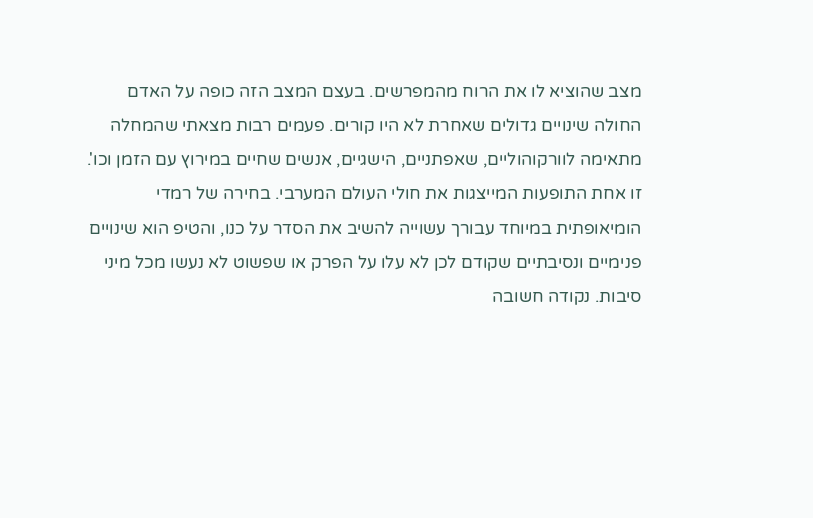מצב שהוציא לו את הרוח מהמפרשים. בעצם המצב הזה כופה על האדם החולה שינויים גדולים שאחרת לא היו קורים. פעמים רבות מצאתי שהמחלה מתאימה לוורקוהוליים, שאפתניים, הישגיים, אנשים שחיים במירוץ עם הזמן וכו'. זו אחת התופעות המייצגות את חולי העולם המערבי. בחירה של רמדי הומיאופתית במיוחד עבורך עשוייה להשיב את הסדר על כנו, והטיפ הוא שינויים פנימיים ונסיבתיים שקודם לכן לא עלו על הפרק או שפשוט לא נעשו מכל מיני סיבות. נקודה חשובה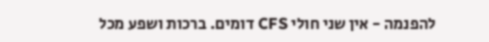להפנמה - אין שני חולי CFS דומים. ברכות ושפע מכל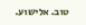טוב. אלישוע.